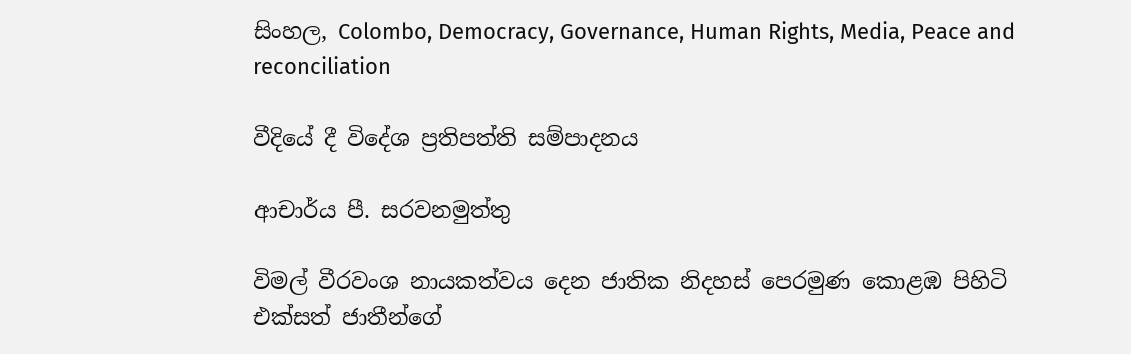සිංහල, Colombo, Democracy, Governance, Human Rights, Media, Peace and reconciliation

වීදියේ දී විදේශ ප්‍රතිපත්ති සම්පාදනය

ආචාර්ය පී. සරවනමුත්තු

විමල් වීරවංශ නායකත්වය දෙන ජාතික නිදහස් පෙරමුණ කොළඹ පිහිටි එක්සත් ජාතීන්ගේ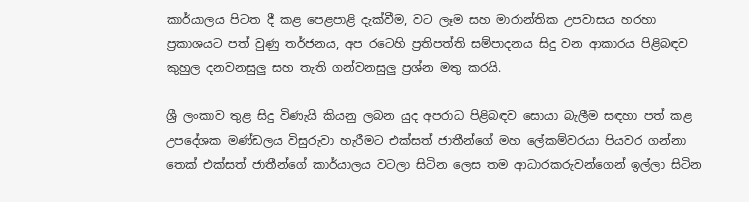කාර්යාලය පිටත දී කළ පෙළපාළි දැක්වීම, වට ලෑම සහ මාරාන්තික උපවාසය හරහා ප්‍රකාශයට පත් වුණු තර්ජනය, අප රටෙහි ප්‍රතිපත්ති සම්පාදනය සිදු වන ආකාරය පිළිබඳව කුහුල දනවනසුලු සහ තැති ගන්වනසුලු ප්‍රශ්න මතු කරයි.

ශ්‍රී ලංකාව තුළ සිදු විණැයි කියනු ලබන යුද අපරාධ පිළිබඳව සොයා බැලීම සඳහා පත් කළ උපදේශක මණ්ඩලය විසුරුවා හැරීමට එක්සත් ජාතීන්ගේ මහ ලේකම්වරයා පියවර ගන්නා තෙක් එක්සත් ජාතීන්ගේ කාර්යාලය වටලා සිටින ලෙස තම ආධාරකරුවන්ගෙන් ඉල්ලා සිටින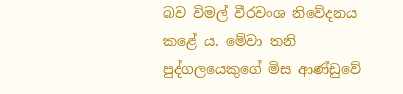බව විමල් වීරවංශ නිවේදනය කළේ ය. මේවා තනි පුද්ගලයෙකුගේ මිස ආණ්ඩුවේ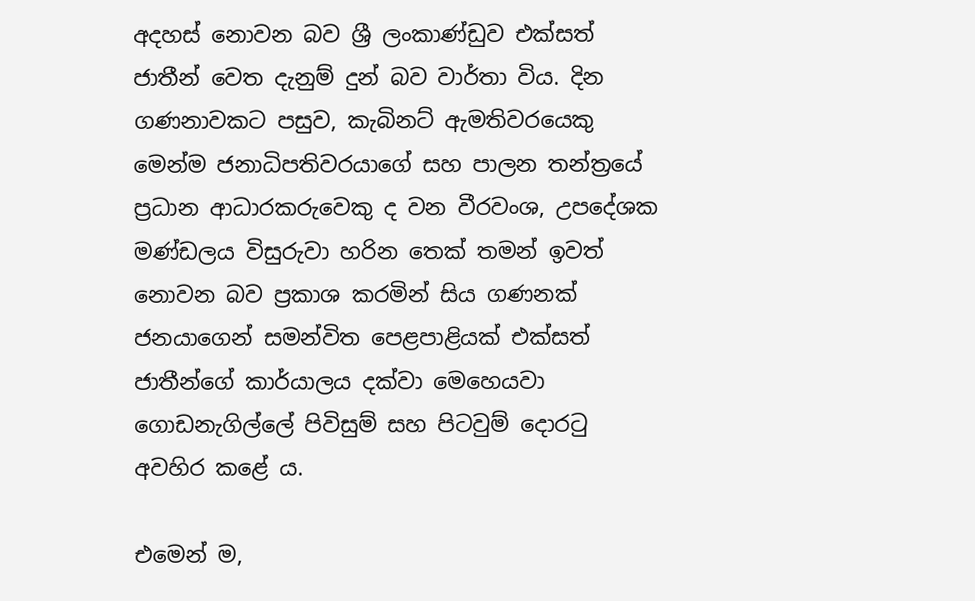අදහස් නොවන බව ශ්‍රී ලංකාණ්ඩුව එක්සත් ජාතීන් වෙත දැනුම් දුන් බව වාර්තා විය. දින ගණනාවකට පසුව, කැබිනට් ඇමතිවරයෙකු මෙන්ම ජනාධිපතිවරයාගේ සහ පාලන තන්ත්‍රයේ ප්‍රධාන ආධාරකරුවෙකු ද වන වීරවංශ, උපදේශක මණ්ඩලය විසුරුවා හරින තෙක් තමන් ඉවත් නොවන බව ප්‍රකාශ කරමින් සිය ගණනක් ජනයාගෙන් සමන්විත පෙළපාළියක් එක්සත් ජාතීන්ගේ කාර්යාලය දක්වා මෙහෙයවා ගොඩනැගිල්ලේ පිවිසුම් සහ පිටවුම් දොරටු අවහිර කළේ ය.

එමෙන් ම,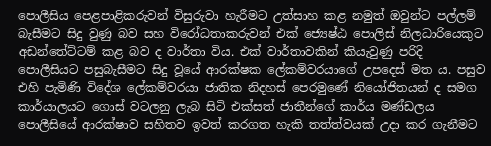පොලීසිය පෙළපාළිකරුවන් විසුරුවා හැරීමට උත්සාහ කළ නමුත් ඔවුන්ට පල්ලම් බැසීමට සිදු වුණු බව සහ විරෝධතාකරුවන් එක් ජ්‍යෙෂ්ඨ පොලිස් නිලධාරියෙකුට අඩන්තේට්ටම් කළ බව ද වාර්තා විය. එක් වාර්තාවකින් කියැවුණු පරිදි පොලීසියට පසුබැසීමට සිදු වූයේ ආරක්ෂක ලේකම්වරයාගේ උපදෙස් මත ය. පසුව එහි පැමිණි විදේශ ලේකම්වරයා ජාතික නිදහස් පෙරමුණේ නියෝජිතයන් ද සමග කාර්යාලයට ගොස් වටලනු ලැබ සිටි එක්සත් ජාතීන්ගේ කාර්ය මණ්ඩලය පොලීසියේ ආරක්ෂාව සහිතව ඉවත් කරගත හැකි තත්ත්වයක් උදා කර ගැනීමට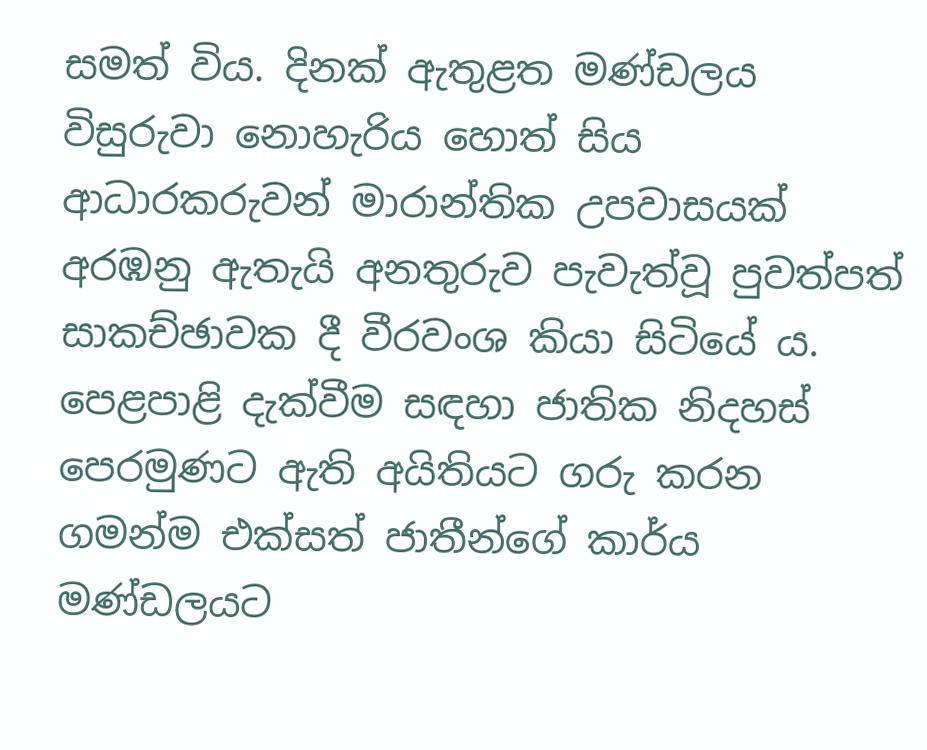සමත් විය. දිනක් ඇතුළත මණ්ඩලය විසුරුවා නොහැරිය හොත් සිය ආධාරකරුවන් මාරාන්තික උපවාසයක් අරඹනු ඇතැයි අනතුරුව පැවැත්වූ පුවත්පත් සාකච්ඡාවක දී වීරවංශ කියා සිටියේ ය. පෙළපාළි දැක්වීම සඳහා ජාතික නිදහස් පෙරමුණට ඇති අයිතියට ගරු කරන ගමන්ම එක්සත් ජාතීන්ගේ කාර්ය මණ්ඩලයට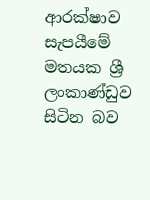ආරක්ෂාව සැපයීමේ මතයක ශ්‍රී ලංකාණ්ඩුව සිටින බව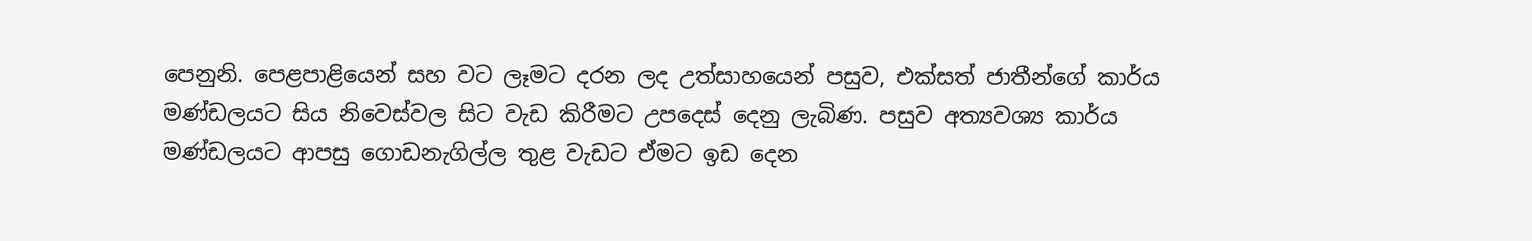පෙනුනි. පෙළපාළියෙන් සහ වට ලෑමට දරන ලද උත්සාහයෙන් පසුව, එක්සත් ජාතීන්ගේ කාර්ය මණ්ඩලයට සිය නිවෙස්වල සිට වැඩ කිරීමට උපදෙස් දෙනු ලැබිණ. පසුව අත්‍යවශ්‍ය කාර්ය මණ්ඩලයට ආපසු ගොඩනැගිල්ල තුළ වැඩට ඒමට ඉඩ දෙන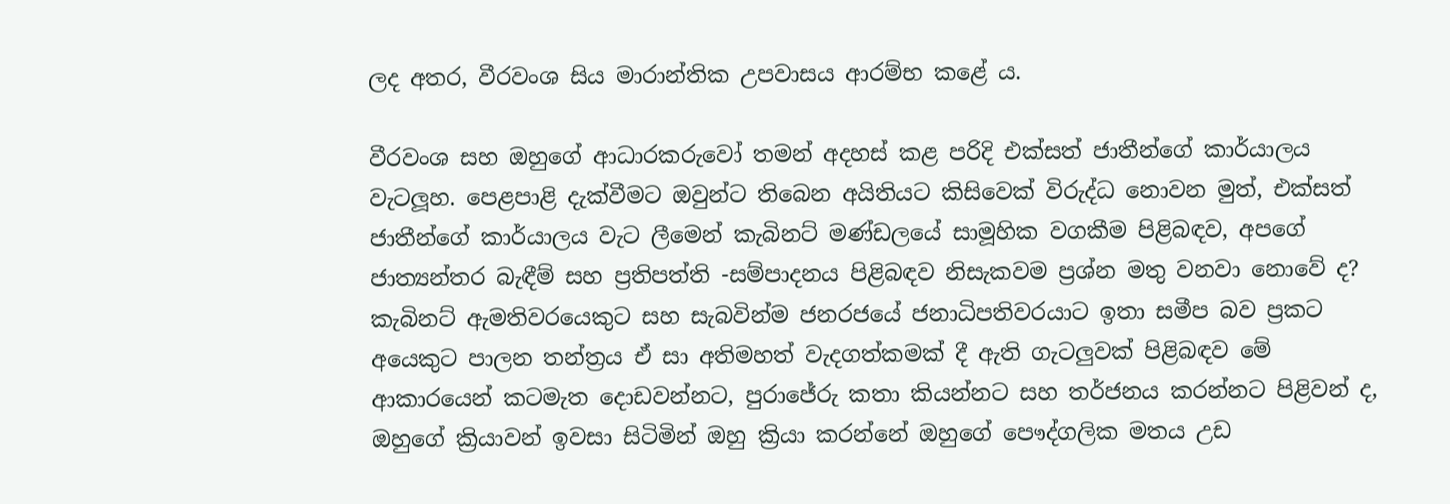ලද අතර, වීරවංශ සිය මාරාන්තික උපවාසය ආරම්භ කළේ ය.

වීරවංශ සහ ඔහුගේ ආධාරකරුවෝ තමන් අදහස් කළ පරිදි එක්සත් ජාතීන්ගේ කාර්යාලය වැටලූහ. පෙළපාළි දැක්වීමට ඔවුන්ට තිබෙන අයිතියට කිසිවෙක් විරුද්ධ නොවන මුත්, එක්සත් ජාතීන්ගේ කාර්යාලය වැට ලීමෙන් කැබිනට් මණ්ඩලයේ සාමූහික වගකීම පිළිබඳව, අපගේ ජාත්‍යන්තර බැඳීම් සහ ප්‍රතිපත්ති -සම්පාදනය පිළිබඳව නිසැකවම ප්‍රශ්න මතු වනවා නොවේ ද? කැබිනට් ඇමතිවරයෙකුට සහ සැබවින්ම ජනරජයේ ජනාධිපතිවරයාට ඉතා සමීප බව ප්‍රකට අයෙකුට පාලන තන්ත්‍රය ඒ සා අතිමහත් වැදගත්කමක් දී ඇති ගැටලුවක් පිළිබඳව මේ ආකාරයෙන් කටමැත දොඩවන්නට, පුරාජේරු කතා කියන්නට සහ තර්ජනය කරන්නට පිළිවන් ද, ඔහුගේ ක්‍රියාවන් ඉවසා සිටිමින් ඔහු ක්‍රියා කරන්නේ ඔහුගේ පෞද්ගලික මතය උඩ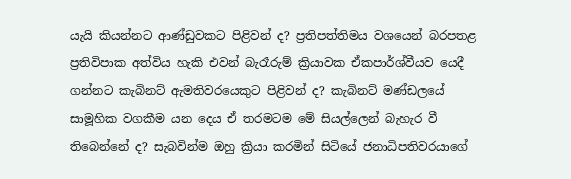යැයි කියන්නට ආණ්ඩුවකට පිළිවන් ද? ප්‍රතිපත්තිමය වශයෙන් බරපතළ ප්‍රතිවිපාක අත්විය හැකි එවන් බැරෑරුම් ක්‍රියාවක ඒකපාර්ශ්වීයව යෙදී ගන්නට කැබිනට් ඇමතිවරයෙකුට පිළිවන් ද? කැබිනට් මණ්ඩලයේ සාමූහික වගකීම යන දෙය ඒ තරමටම මේ සියල්ලෙන් බැහැර වී තිබෙන්නේ ද? සැබවින්ම ඔහු ක්‍රියා කරමින් සිටියේ ජනාධිපතිවරයාගේ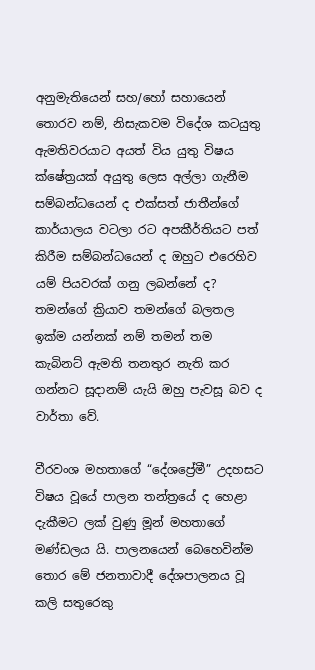අනුමැතියෙන් සහ/හෝ සහායෙන් තොරව නම්, නිසැකවම විදේශ කටයුතු ඇමතිවරයාට අයත් විය යුතු විෂය ක්ෂේත්‍රයක් අයුතු ලෙස අල්ලා ගැනීම සම්බන්ධයෙන් ද එක්සත් ජාතීන්ගේ කාර්යාලය වටලා රට අපකීර්තියට පත් කිරීම සම්බන්ධයෙන් ද ඔහුට එරෙහිව යම් පියවරක් ගනු ලබන්නේ ද? තමන්ගේ ක්‍රියාව තමන්ගේ බලතල ඉක්ම යන්නක් නම් තමන් තම කැබිනට් ඇමති තනතුර නැති කර ගන්නට සූදානම් යැයි ඔහු පැවසූ බව ද වාර්තා වේ.

වීරවංශ මහතාගේ “දේශප්‍රේමී” උදහසට විෂය වූයේ පාලන තන්ත්‍රයේ ද හෙළා දැකීමට ලක් වුණු මූන් මහතාගේ මණ්ඩලය යි. පාලනයෙන් බෙහෙවින්ම තොර මේ ජනතාවාදී දේශපාලනය වූ කලි සතුරෙකු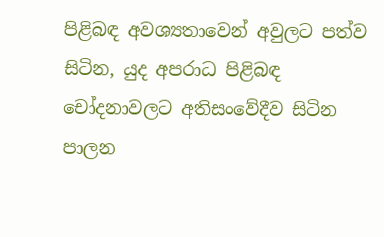පිළිබඳ අවශ්‍යතාවෙන් අවුලට පත්ව සිටින, යුද අපරාධ පිළිබඳ චෝදනාවලට අතිසංවේදීව සිටින පාලන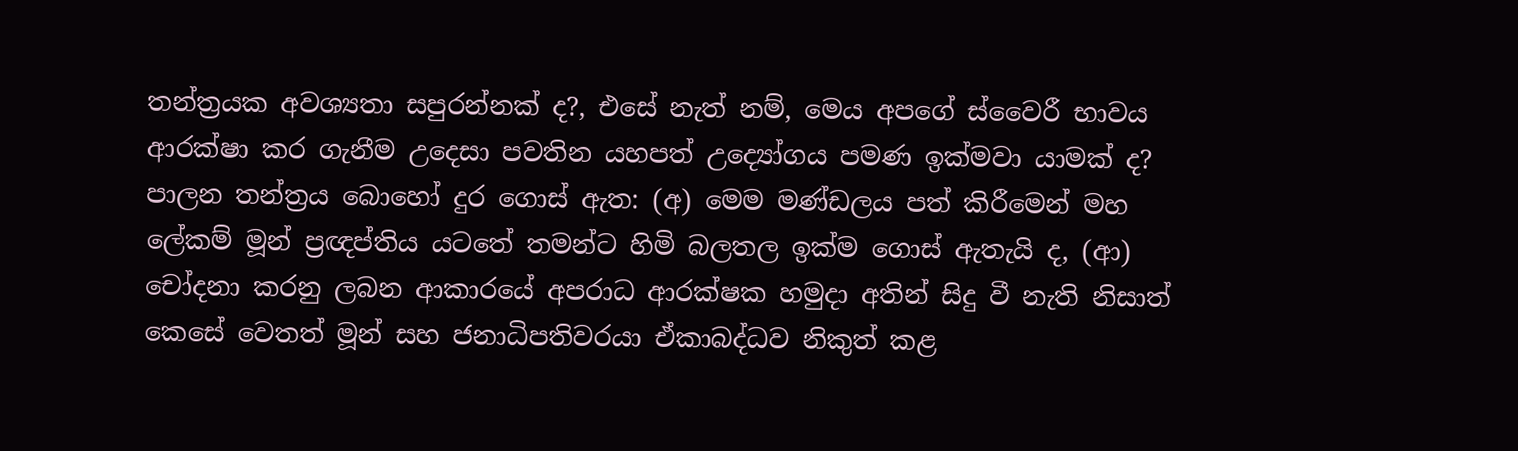තන්ත්‍රයක අවශ්‍යතා සපුරන්නක් ද?, එසේ නැත් නම්, මෙය අපගේ ස්වෛරී භාවය ආරක්ෂා කර ගැනීම උදෙසා පවතින යහපත් උද්‍යෝගය පමණ ඉක්මවා යාමක් ද?
පාලන තන්ත්‍රය බොහෝ දුර ගොස් ඇත: (අ) මෙම මණ්ඩලය පත් කිරීමෙන් මහ ලේකම් මූන් ප්‍රඥප්තිය යටතේ තමන්ට හිමි බලතල ඉක්ම ගොස් ඇතැයි ද, (ආ) චෝදනා කරනු ලබන ආකාරයේ අපරාධ ආරක්ෂක හමුදා අතින් සිදු වී නැති නිසාත් කෙසේ වෙතත් මූන් සහ ජනාධිපතිවරයා ඒකාබද්ධව නිකුත් කළ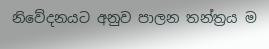නිවේදනයට අනුව පාලන තන්ත්‍රය ම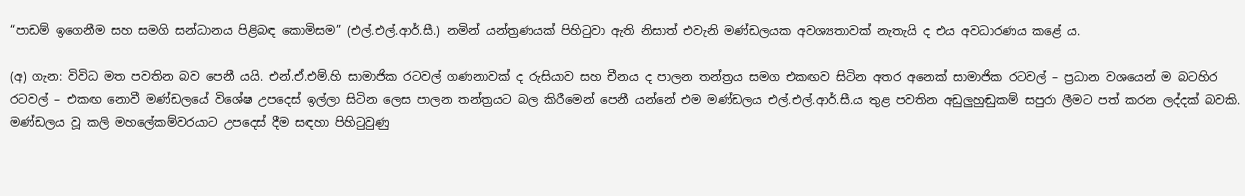“පාඩම් ඉගෙනීම සහ සමගි සන්ධානය පිළිබඳ කොමිසම” (එල්.එල්.ආර්.සී.) නමින් යන්ත්‍රණයක් පිහිටුවා ඇති නිසාත් එවැනි මණ්ඩලයක අවශ්‍යතාවක් නැතැයි ද එය අවධාරණය කළේ ය.

(අ) ගැන: විවිධ මත පවතින බව පෙනී යයි. එන්.ඒ.එම්.හි සාමාජික රටවල් ගණනාවක් ද රුසියාව සහ චීනය ද පාලන තන්ත්‍රය සමග එකඟව සිටින අතර අනෙක් සාමාජික රටවල් – ප්‍රධාන වශයෙන් ම බටහිර රටවල් – එකඟ නොවී මණ්ඩලයේ විශේෂ උපදෙස් ඉල්ලා සිටින ලෙස පාලන තන්ත්‍රයට බල කිරීමෙන් පෙනී යන්නේ එම මණ්ඩලය එල්.එල්.ආර්.සී.ය තුළ පවතින අඩුලුහුඬුකම් සපුරා ලීමට පත් කරන ලද්දක් බවකි. මණ්ඩලය වූ කලි මහලේකම්වරයාට උපදෙස් දීම සඳහා පිහිටුවුණු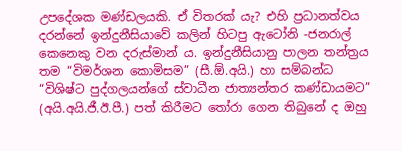උපදේශක මණ්ඩලයකි. ඒ විතරක් යැ? එහි ප්‍රධානත්වය දරන්නේ ඉන්දුනීසියාවේ කලින් හිටපු ඇටෝනි -ජනරාල් කෙනෙකු වන දරුස්මාන් ය. ඉන්දුනීසියානු පාලන තන්ත්‍රය තම “විමර්ශන කොමිසම” (සී.ඕ.අයි.) හා සම්බන්ධ “විශිෂ්ට පුද්ගලයන්ගේ ස්වාධීන ජාත්‍යන්තර කණ්ඩායමට” (අයි.අයි.ජී.ඊ.පී.) පත් කිරීමට තෝරා ගෙන තිබුනේ ද ඔහු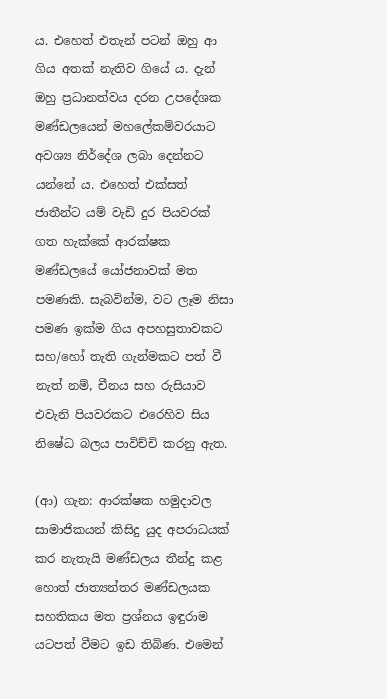ය. එහෙත් එතැන් පටන් ඔහු ආ ගිය අතක් නැතිව ගියේ ය. දැන් ඔහු ප්‍රධානත්වය දරන උපදේශක මණ්ඩලයෙන් මහලේකම්වරයාට අවශ්‍ය නිර්දේශ ලබා දෙන්නට යන්නේ ය. එහෙත් එක්සත් ජාතීන්ට යම් වැඩි දුර පියවරක් ගත හැක්කේ ආරක්ෂක මණ්ඩලයේ යෝජනාවක් මත පමණකි. සැබවින්ම, වට ලෑම නිසා පමණ ඉක්ම ගිය අපහසුතාවකට සහ/හෝ තැති ගැන්මකට පත් වී නැත් නම්, චීනය සහ රුසියාව එවැනි පියවරකට එරෙහිව සිය නිෂේධ බලය පාවිච්චි කරනු ඇත.

(ආ) ගැන: ආරක්ෂක හමුදාවල සාමාජිකයන් කිසිදු යුද අපරාධයක් කර නැතැයි මණ්ඩලය තීන්දු කළ හොත් ජාත්‍යන්තර මණ්ඩලයක සහතිකය මත ප්‍රශ්නය ඉඳුරාම යටපත් වීමට ඉඩ තිබිණ. එමෙන්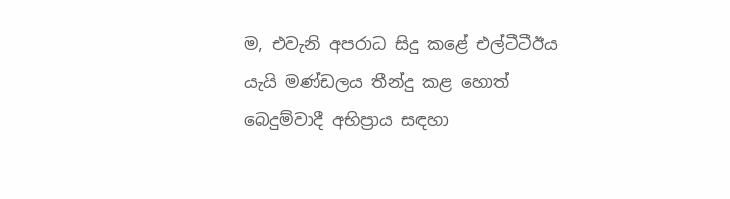ම, එවැනි අපරාධ සිදු කළේ එල්ටීටීඊය යැයි මණ්ඩලය තීන්දු කළ හොත් බෙදුම්වාදී අභිප්‍රාය සඳහා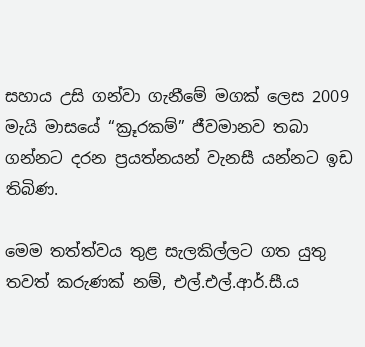සහාය උසි ගන්වා ගැනීමේ මගක් ලෙස 2009 මැයි මාසයේ “ක්‍රූරකම්” ජීවමානව තබා ගන්නට දරන ප්‍රයත්නයන් වැනසී යන්නට ඉඩ තිබිණ.

මෙම තත්ත්වය තුළ සැලකිල්ලට ගත යුතු තවත් කරුණක් නම්, එල්.එල්.ආර්.සී.ය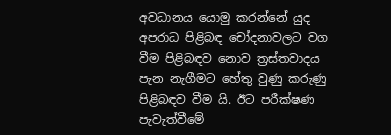අවධානය යොමු කරන්නේ යුද අපරාධ පිළිබඳ චෝදනාවලට වග වීම පිළිබඳව නොව ත්‍රස්තවාදය පැන නැගීමට හේතු වුණු කරුණු පිළිබඳව වීම යි. ඊට පරීක්ෂණ පැවැත්වීමේ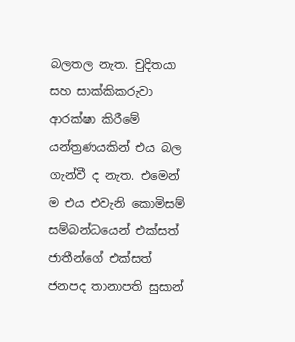බලතල නැත. චුදිතයා සහ සාක්කිකරුවා ආරක්ෂා කිරීමේ යන්ත්‍රණයකින් එය බල ගැන්වී ද නැත. එමෙන් ම එය එවැනි කොමිසම් සම්බන්ධයෙන් එක්සත් ජාතීන්ගේ එක්සත් ජනපද තානාපති සුසාන්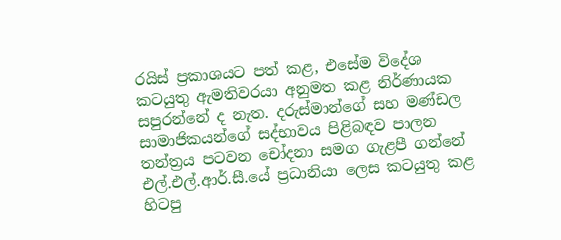රයිස් ප්‍රකාශයට පත් කළ, එසේම විදේශ කටයුතු ඇමතිවරයා අනුමත කළ නිර්ණායක සපුරන්නේ ද නැත. දරුස්මාන්ගේ සහ මණ්ඩල සාමාජිකයන්ගේ සද්භාවය පිළිබඳව පාලන තන්ත්‍රය පටවන චෝදනා සමග ගැළපී ගන්නේ එල්.එල්.ආර්.සී.යේ ප්‍රධානියා ලෙස කටයුතු කළ හිටපු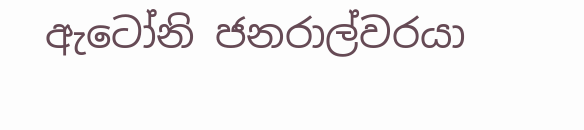ඇටෝනි ජනරාල්වරයා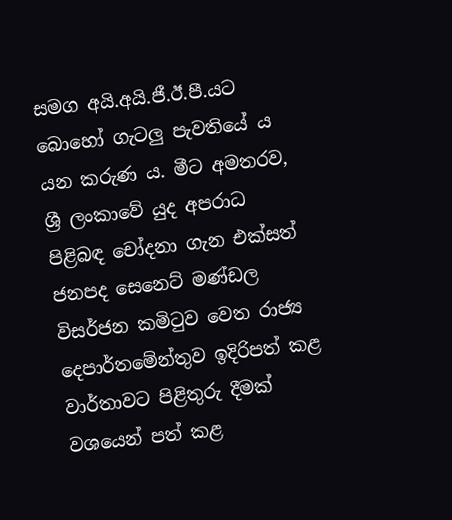සමග අයි.අයි.ජී.ඊ.පී.යට බොහෝ ගැටලු පැවතියේ ය යන කරුණ ය. මීට අමතරව, ශ්‍රී ලංකාවේ යුද අපරාධ පිළිබඳ චෝදනා ගැන එක්සත් ජනපද සෙනෙට් මණ්ඩල විසර්ජන කමිටුව වෙත රාජ්‍ය දෙපාර්තමේන්තුව ඉදිරිපත් කළ වාර්තාවට පිළිතුරු දීමක් වශයෙන් පත් කළ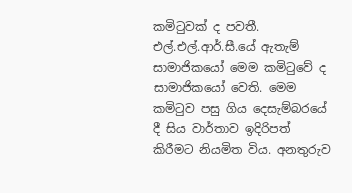කමිටුවක් ද පවතී. එල්.එල්.ආර්.සී.යේ ඇතැම් සාමාජිකයෝ මෙම කමිටුවේ ද සාමාජිකයෝ වෙති. මෙම කමිටුව පසු ගිය දෙසැම්බරයේ දී සිය වාර්තාව ඉදිරිපත් කිරීමට නියමිත විය. අනතුරුව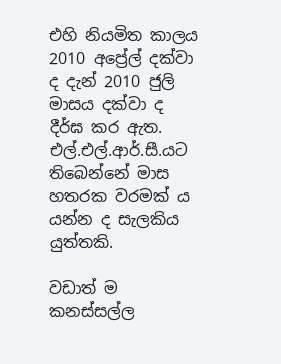එහි නියමිත කාලය 2010 අප්‍රේල් දක්වා ද දැන් 2010 ජුලි මාසය දක්වා ද දීර්ඝ කර ඇත. එල්.එල්.ආර්.සී.යට තිබෙන්නේ මාස හතරක වරමක් ය යන්න ද සැලකිය යුත්තකි.

වඩාත් ම කනස්සල්ල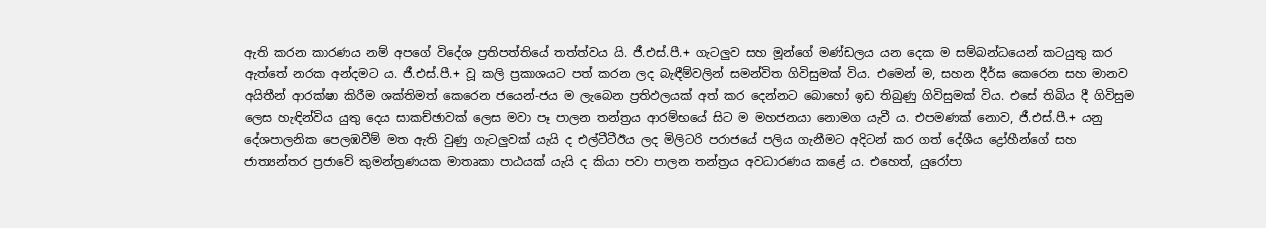ඇති කරන කාරණය නම් අපගේ විදේශ ප්‍රතිපත්තියේ තත්ත්වය යි. ජී.එස්.පී.+ ගැටලුව සහ මූන්ගේ මණ්ඩලය යන දෙක ම සම්බන්ධයෙන් කටයුතු කර ඇත්තේ නරක අන්දමට ය. ජී.එස්.පී.+ වූ කලි ප්‍රකාශයට පත් කරන ලද බැඳීම්වලින් සමන්විත ගිවිසුමක් විය. එමෙන් ම, සහන දීර්ඝ කෙරෙන සහ මානව අයිතීන් ආරක්ෂා කිරීම ශක්තිමත් කෙරෙන ජයෙන්-ජය ම ලැබෙන ප්‍රතිඵලයක් අත් කර දෙන්නට බොහෝ ඉඩ තිබුණු ගිවිසුමක් විය. එසේ තිබිය දී ගිවිසුම ලෙස හැඳින්විය යුතු දෙය සාකච්ඡාවක් ලෙස මවා පෑ පාලන තන්ත්‍රය ආරම්භයේ සිට ම මහජනයා නොමග යැවී ය. එපමණක් නොව, ජී.එස්.පී.+ යනු දේශපාලනික පෙලඹවීම් මත ඇති වුණු ගැටලුවක් යැයි ද එල්ටීටීඊය ලද මිලිටරි පරාජයේ පලිය ගැනීමට අදිටන් කර ගත් දේශීය ද්‍රෝහීන්ගේ සහ ජාත්‍යන්තර ප්‍රජාවේ කුමන්ත්‍රණයක මාතෘකා පාඨයක් යැයි ද කියා පවා පාලන තන්ත්‍රය අවධාරණය කළේ ය. එහෙත්, යුරෝපා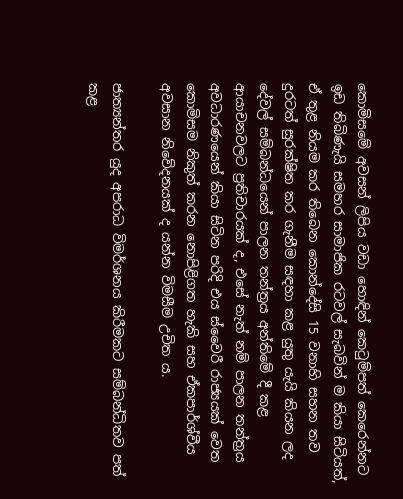කොමිසමේ අවසන් ලිපිය වඩා හොඳින් කෙටුම්පත් කෙරෙන්නට ඉඩ තිබිණැයි සමහර සාමාජික රටවල් සැබවින් ම කියා සිටියත්, ඒ තුළ නියම කර තිබෙන කොන්දේසි 15 වනාහි සහන තව දුරටත් සුරක්ෂිත කර ගැනීම සඳහා කළ යුතු යැයි කියන ලද දේවල් සම්බන්ධයෙන් පාලන තන්ත්‍රය අන්තිමේ දී කළ ආයාචනවලට ප්‍රතිචාරයක් ද, එසේ නැත් නම් පාලන තන්ත්‍රය අවධාරණයෙන් කියා සිටින පරිදි එය ස්වෛරී රාජ්‍යයක් වෙත කොමිසම නිකුත් කරන නොපිළිගත හැකි සහ ඒකපාර්ශ්වීය අවසාන නිවේදනයක් ද යන්න විමසීම උචිත ය.

ජාත්‍යන්තර යුද අපරාධ විමර්ශනය කිරීමකට සම්බන්ධිතව පත් කළ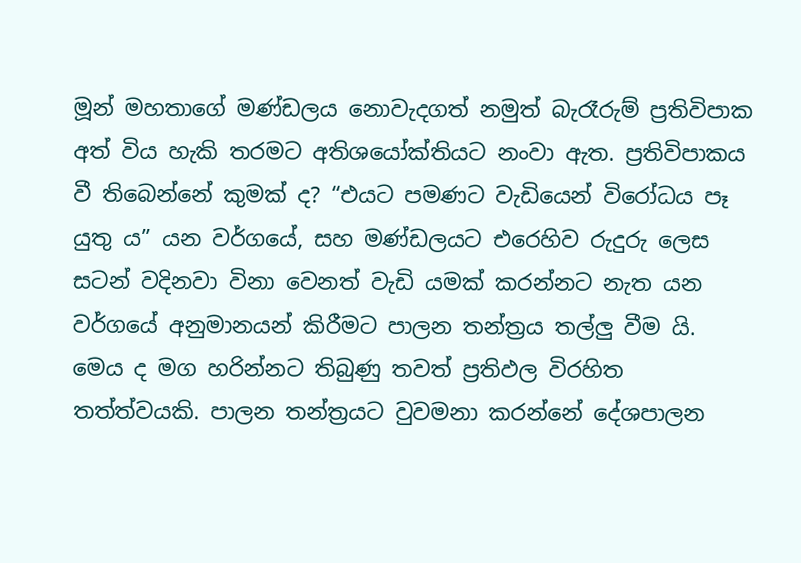මූන් මහතාගේ මණ්ඩලය නොවැදගත් නමුත් බැරෑරුම් ප්‍රතිවිපාක අත් විය හැකි තරමට අතිශයෝක්තියට නංවා ඇත. ප්‍රතිවිපාකය වී තිබෙන්නේ කුමක් ද? “එයට පමණට වැඩියෙන් විරෝධය පෑ යුතු ය” යන වර්ගයේ, සහ මණ්ඩලයට එරෙහිව රුදුරු ලෙස සටන් වදිනවා විනා වෙනත් වැඩි යමක් කරන්නට නැත යන වර්ගයේ අනුමානයන් කිරීමට පාලන තන්ත්‍රය තල්ලු වීම යි. මෙය ද මග හරින්නට තිබුණු තවත් ප්‍රතිඵල විරහිත තත්ත්වයකි. පාලන තන්ත්‍රයට වුවමනා කරන්නේ දේශපාලන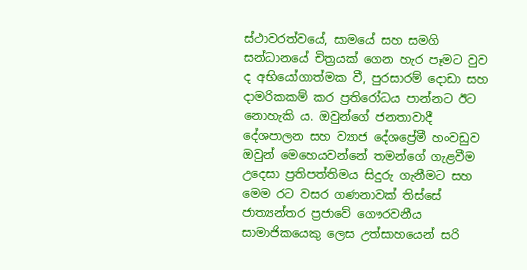ස්ථාවරත්වයේ, සාමයේ සහ සමගි සන්ධානයේ චිත්‍රයක් ගෙන හැර පෑමට වුව ද අභියෝගාත්මක වී, පුරසාරම් දොඩා සහ දාමරිකකම් කර ප්‍රතිරෝධය පාන්නට ඊට නොහැකි ය. ඔවුන්ගේ ජනතාවාදී දේශපාලන සහ ව්‍යාජ දේශප්‍රේමී හංවඩුව ඔවුන් මෙහෙයවන්නේ තමන්ගේ ගැළවීම උදෙසා ප්‍රතිපත්තිමය සිදුරු ගැනීමට සහ මෙම රට වසර ගණනාවක් තිස්සේ ජාත්‍යන්තර ප්‍රජාවේ ගෞරවනීය සාමාජිකයෙකු ලෙස උත්සාහයෙන් සරි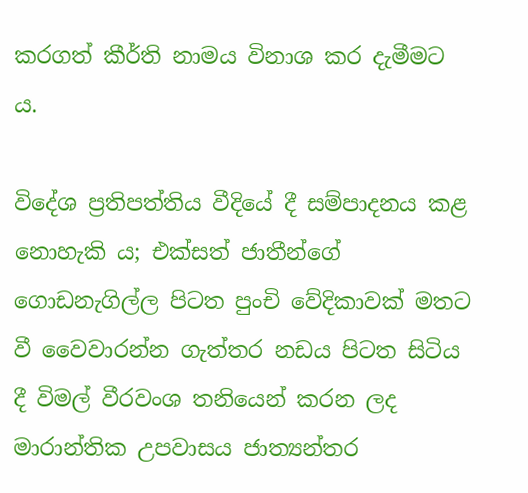කරගත් කීර්ති නාමය විනාශ කර දැමීමට ය.

විදේශ ප්‍රතිපත්තිය වීදියේ දී සම්පාදනය කළ නොහැකි ය; එක්සත් ජාතීන්ගේ ගොඩනැගිල්ල පිටත පුංචි වේදිකාවක් මතට වී වෛවාරන්න ගැත්තර නඩය පිටත සිටිය දී විමල් වීරවංශ තනියෙන් කරන ලද මාරාන්තික උපවාසය ජාත්‍යන්තර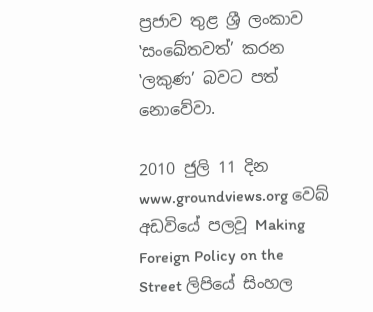ප්‍රජාව තුළ ශ්‍රී ලංකාව ‛සංඛේතවත්’ කරන ‛ලකුණ’ බවට පත් නොවේවා.

2010 ජුලි 11 දින www.groundviews.org වෙබ් අඩවියේ පලවූ Making Foreign Policy on the Street ලිපියේ සිංහල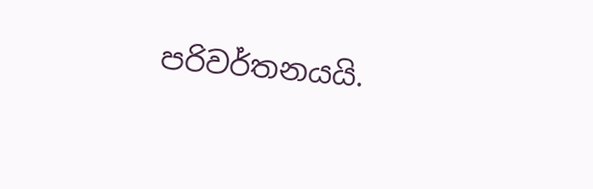පරිවර්තනයයි.